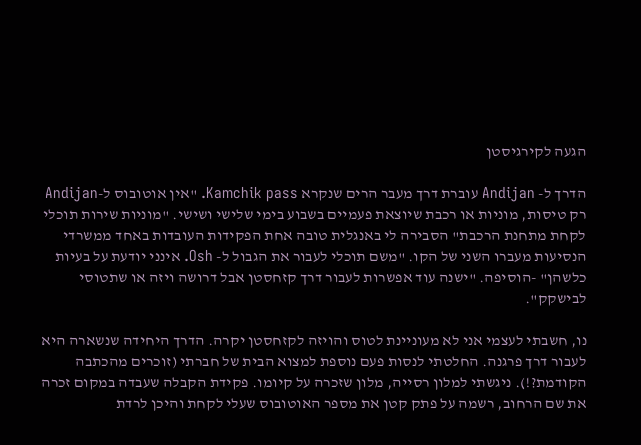הגעה לקירגיסטן

הדרך ל- Andijan עוברת דרך מעבר הרים שנקרא Kamchik pass. "אין אוטובוס ל-Andijan רק טיסות, מוניות או רכבת שיוצאת פעמיים בשבוע בימי שלישי ושישי. "מוניות שירות תוכלי לקחת מתחנת הרכבת" הסבירה לי באנגלית טובה אחת הפקידות העובדות באחד ממשרדי הנסיעות מעברו השני של הקו. "משם תוכלי לעבור את הגבול ל- Osh. אינני יודעת על בעיות כלשהן" -הוסיפה. "ישנה עוד אפשרות לעבור דרך קזחסטן אבל דרושה ויזה או שתטוסי לבישקק".

נו, חשבתי לעצמי אני לא מעוניינת לטוס והויזה לקזחסטן יקרה. הדרך היחידה שנשארה היא לעבור דרך פרגנה. החלטתי לנסות פעם נוספת למצוא הבית של חברתי (זוכרים מהכתבה הקודמת?!). ניגשתי למלון רסייה, מלון שזכרה על קיומו. פקידת הקבלה שעבדה במקום זכרה את שם הרחוב, רשמה על פתק קטן את מספר האוטובוס שעלי לקחת והיכן לרדת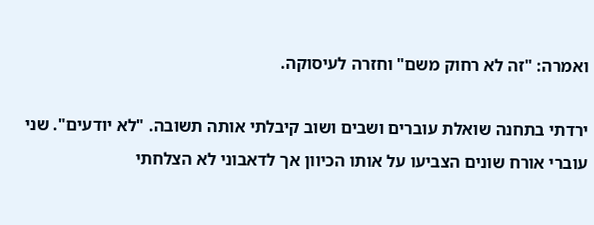ואמרה: "זה לא רחוק משם" וחזרה לעיסוקה.

ירדתי בתחנה שואלת עוברים ושבים ושוב קיבלתי אותה תשובה. "לא יודעים". שני עוברי אורח שונים הצביעו על אותו הכיוון אך לדאבוני לא הצלחתי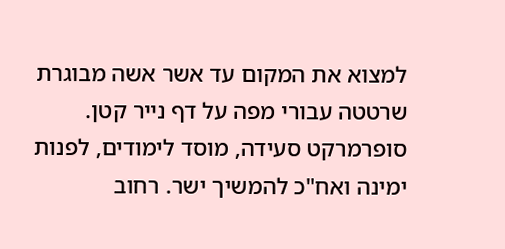למצוא את המקום עד אשר אשה מבוגרת שרטטה עבורי מפה על דף נייר קטן. סופרמרקט סעידה, מוסד לימודים, לפנות ימינה ואח"כ להמשיך ישר. רחוב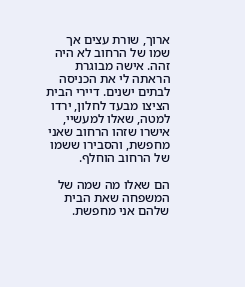ארוך, שורת עצים אך שמו של הרחוב לא היה זהה. אישה מבוגרת הראתה לי את הכניסה לבתים ישנים. דיירי הבית הציצו מבעד לחלון, ירדו למטה, שאלו למעשיי, אישרו שזהו הרחוב שאני מחפשת, והסבירו ששמו של הרחוב הוחלף.

הם שאלו מה שמה של המשפחה שאת הבית שלהם אני מחפשת.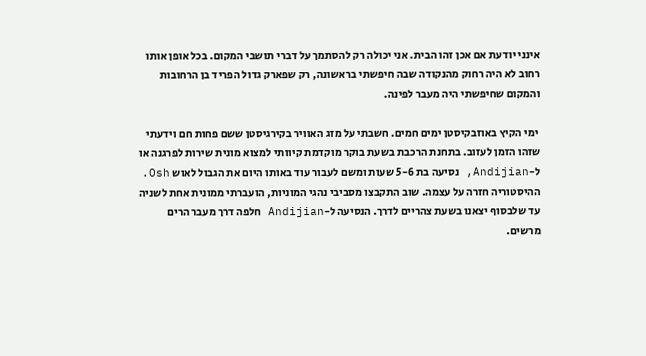אינני יודעת אם אכן זהו הבית. אני יכולה רק להסתמך על דברי תושבי המקום. בכל אופן אותו רחוב לא היה רחוק מהנקודה שבה חיפשתי בראשונה, רק שפארק גדול הפריד בן הרחובות והמקום שחיפשתי היה מעבר לפינה.

 ימי הקיץ באוזבקיסטן ימים חמים. חשבתי על מזג האוויר בקירגיסטן ששם פחות חם וידעתי שזהו הזמן לעזוב. בתחנת הרכבת בשעת בוקר מוקדמת קיוותי למצוא מונית שירות לפרגנה או ל-Andijian, נסיעה בת 5-6 שעות ומשם לעבור עוד באותו היום את הגבול לאוש Osh. ההיסטוריה חזרה על עצמה. שוב התקבצו מסביבי נהגי המוניות, הועברתי ממונית אחת לשניה עד שלבסוף יצאנו בשעת צהריים לדרך. הנסיעה ל-Andijian חלפה דרך מעבר הרים מרשים.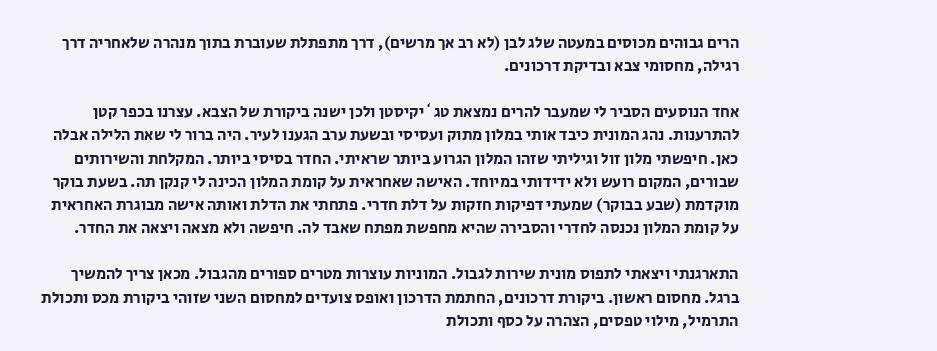הרים גבוהים מכוסים במעטה שלג לבן (לא רב אך מרשים), דרך מתפתלת שעוברת בתוך מנהרה שלאחריה דרך רגילה, מחסומי צבא ובדיקת דרכונים.

אחד הנוסעים הסביר לי שמעבר להרים נמצאת טג`יקיסטן ולכן ישנה ביקורת של הצבא. עצרנו בכפר קטן להתרענות. נהג המונית כיבד אותי במלון מתוק ועסיסי ובשעת ערב הגענו לעיר. היה ברור לי שאת הלילה אבלה כאן. חיפשתי מלון זול וגיליתי שזהו המלון הגרוע ביותר שראיתי. החדר בסיסי ביותר. המקלחת והשירותים שבורים, המקום רועש ולא ידידותי במיוחד. האישה שאחראית על קומת המלון הכינה לי קנקן תה. בשעת בוקר מוקדמת (שבע בבוקר) שמעתי דפיקות חזקות על דלת חדרי. פתחתי את הדלת ואותה אישה מבוגרת האחראית על קומת המלון נכנסה לחדרי והסבירה שהיא מחפשת מפתח שאבד לה. חיפשה ולא מצאה ויצאה את החדר.

התארגנתי ויצאתי לתפוס מונית שירות לגבול. המוניות עוצרות מטרים ספורים מהגבול. מכאן צריך להמשיך ברגל. מחסום ראשון. ביקורת דרכונים, החתמת הדרכון ואופס צועדים למחסום השני שזוהי ביקורת מכס ותכולת התרמיל, מילוי טפסים, הצהרה על כסף ותכולת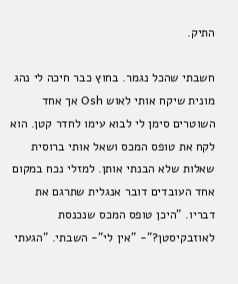התיק.

חשבתי שהכל נגמר. בחוץ כבר חיכה לי נהג מונית שיקח אותי לאוש Osh אך אחד השוטרים סימן לי לבוא עימו לחדר קטן. הוא לקח את טופס המכס ושאל אותי ברוסית שאלות שלא הבנתי אותן. למזלי נכח במקום אחד העובדים דובר אנגלית שתרגם את דבריו. "היכן טופס המכס שנכנסת לאוזבקיסטן?"- "אין לי"- השבתי. "הגעתי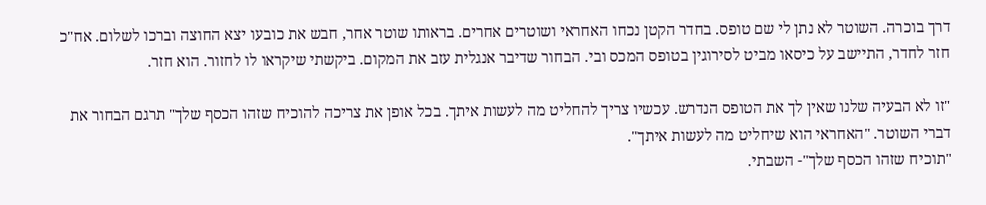דרך בוכרה. השוטר לא נתן לי שם טופס. בחדר הקטן נכחו האחראי ושוטרים אחרים. בראותו שוטר אחר, חבש את כובעו יצא החוצה וברכו לשלום. אח"כ חזר לחדר, התיישב על כיסאו מביט לסירוגין בטופס המכס ובי. הבחור שדיבר אנגלית עזב את המקום. ביקשתי שיקראו לו לחזור. הוא חזר.

"זו לא הבעיה שלנו שאין לך את הטופס הנדרש. עכשיו צריך להחליט מה לעשות איתך. בכל אופן את צריכה להוכיח שזהו הכסף שלך" תרגם הבחור את דברי השוטר. "האחראי הוא שיחליט מה לעשות איתך".
"תוכיח שזהו הכסף שלך"- השבתי.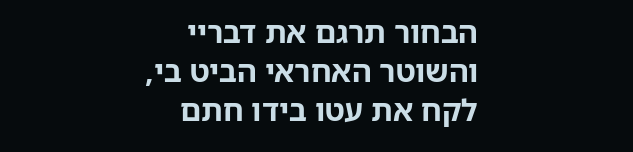הבחור תרגם את דבריי והשוטר האחראי הביט בי, לקח את עטו בידו חתם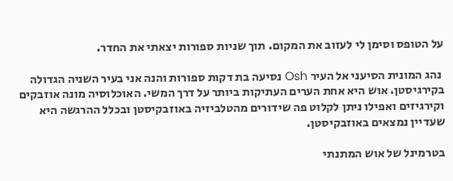על הטופס וסימן לי לעזוב את המקום. תוך שניות ספורות יצאתי את החדר.

 נהג המונית הסיעני אל העיר Osh נסיעה בת דקות ספורות והנה אני בעיר השניה הגדולה בקירגיסטן. אוש היא אחת הערים העתיקות ביותר על דרך המשי. האוכלוסיה מונה אוזבקים וקירגיזים ואפילו ניתן לקלוט פה שידורים מהטלביזיה באוזבקיסטן ובכלל ההרגשה היא שעדיין נמצאים באוזבקיסטן.

בטרמינל של אוש המתנתי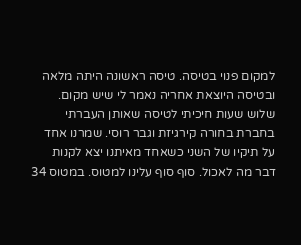למקום פנוי בטיסה. טיסה ראשונה היתה מלאה ובטיסה היוצאת אחריה נאמר לי שיש מקום. שלוש שעות חיכיתי לטיסה שאותן העברתי בחברת בחורה קירגיזת וגבר רוסי. שמרנו אחד על תיקיו של השני כשאחד מאיתנו יצא לקנות דבר מה לאכול. סוף סוף עלינו למטוס. במטוס 34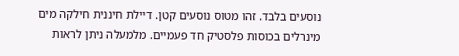נוסעים בלבד. זהו מטוס נוסעים קטן. דיילת חיננית חילקה מים מינרלים בכוסות פלסטיק חד פעמיים. מלמעלה ניתן לראות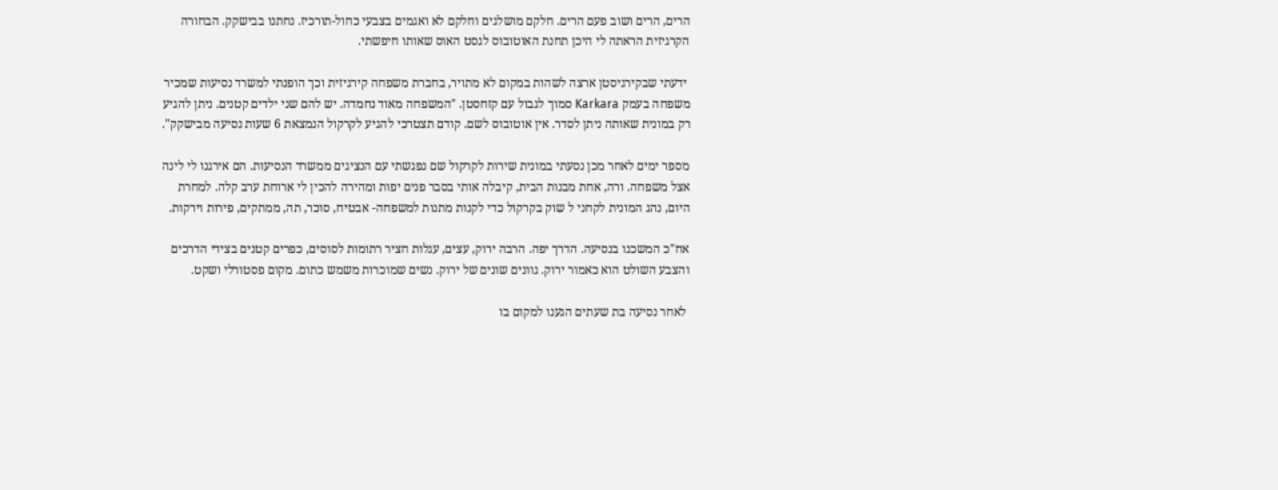הרים, הרים ושוב פעם הרים. חלקם מושלגים וחלקם לא ואגמים בצבעי כחול-תורכיז. נחתנו בבישקק. הבחורה הקרגיזית הראתה לי היכן תחנת האוטובוס לגסט האוס שאותו חיפשתי.

 ידעתי שבקירגיסטן ארצה לשהות במקום לא מתויר, בחברת משפחה קירגיזית וכך הופנתי למשרד נסיעות שמכיר משפחה בעמק Karkara סמוך לגבול עם קזחסטן. "המשפחה מאוד נחמדה. יש להם שני ילדים קטנים. ניתן להגיע רק במונית שאותה ניתן לסדר. אין אוטובוס לשם. קודם תצטרכי להגיע לקרקול הנמצאת 6 שעות נסיעה מבישקק".

מספר ימים לאחר מכן נסעתי במונית שירות לקרקול שם נפגשתי עם הנציגים ממשרד הנסיעות. הם אירגנו לי לינה אצל משפחה. ורה, אחת מבנות הבית, קיבלה אותי בסבר פנים יפות ומהירה להכין לי ארוחת ערב קלה. למחרת היום, נהג המונית לקחני ל שוק בקרקול כדי לקנות מתנות למשפחה- אבטיח, סוכר, תה, ממתקים, פירות וירקות.

אח"כ המשכנו בנסיעה. הדרך יפה. הרבה ירוק, עצים, עגלות חציר רתומות לסוסים, כפרים קטנים בצידי הדרכים והצבע השולט הוא כאמור ירוק. גוונים שונים של ירוק. נשים שמוכרות משמש כתום. מקום פסטורלי ושקט.

 לאחר נסיעה בת שעתים הגענו למקום בו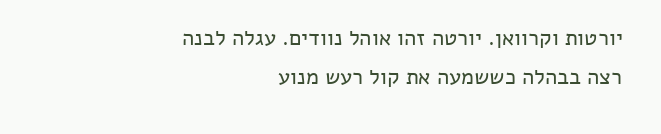יורטות וקרוואן. יורטה זהו אוהל נוודים. עגלה לבנה רצה בבהלה כששמעה את קול רעש מנוע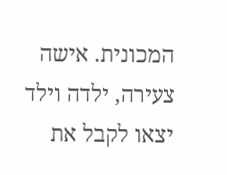המכונית. אישה צעירה, ילדה וילד יצאו לקבל את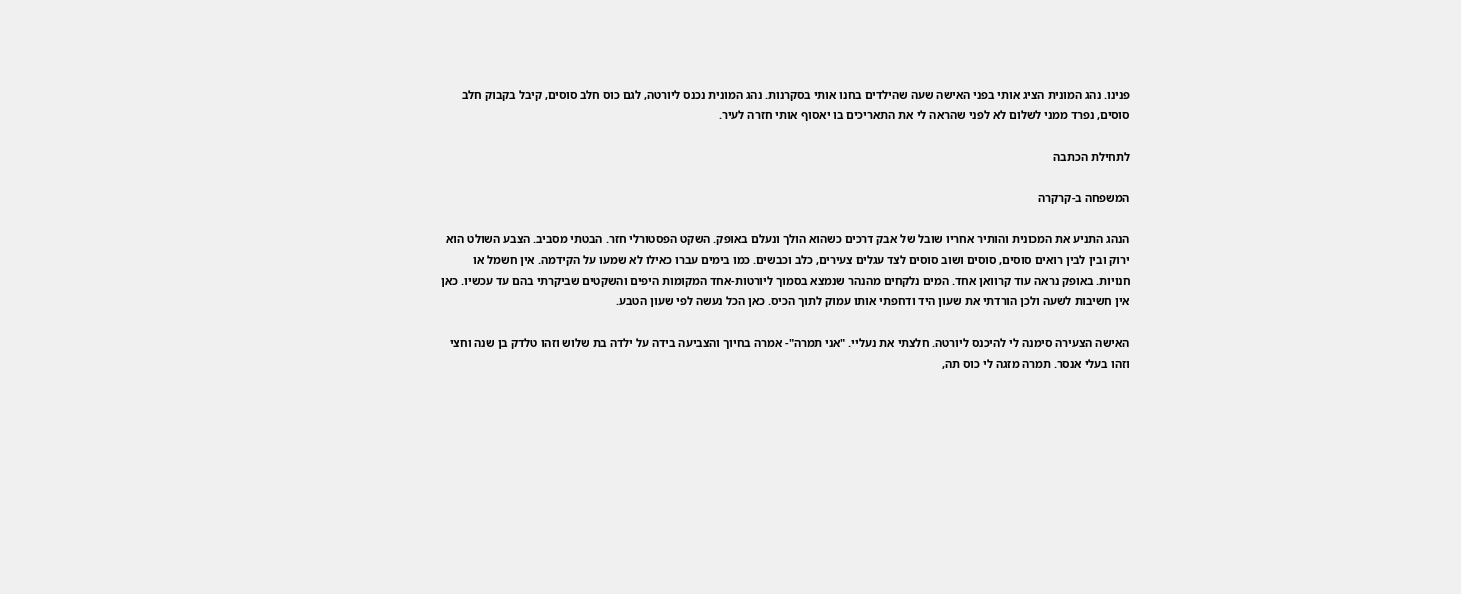פנינו. נהג המונית הציג אותי בפני האישה שעה שהילדים בחנו אותי בסקרנות. נהג המונית נכנס ליורטה, לגם כוס חלב סוסים, קיבל בקבוק חלב סוסים, נפרד ממני לשלום לא לפני שהראה לי את התאריכים בו יאסוף אותי חזרה לעיר.

לתחילת הכתבה

המשפחה ב-קרקרה

הנהג התניע את המכונית והותיר אחריו שובל של אבק דרכים כשהוא הולך ונעלם באופק. השקט הפסטורלי חזר. הבטתי מסביב. הצבע השולט הוא ירוק ובין לבין רואים סוסים, סוסים ושוב סוסים לצד עגלים צעירים, כלב וכבשים. כמו בימים עברו כאילו לא שמעו על הקידמה. אין חשמל או חנויות. באופק נראה עוד קרוואן אחד. המים נלקחים מהנהר שנמצא בסמוך ליורטות-אחד המקומות היפים והשקטים שביקרתי בהם עד עכשיו. כאן אין חשיבות לשעה ולכן הורדתי את שעון היד ודחפתי אותו עמוק לתוך הכיס. כאן הכל נעשה לפי שעון הטבע.

האישה הצעירה סימנה לי להיכנס ליורטה. חלצתי את נעליי. "אני תמרה"- אמרה בחיוך והצביעה בידה על ילדה בת שלוש וזהו טלדק בן שנה וחצי וזהו בעלי אנסר. תמרה מזגה לי כוס תה,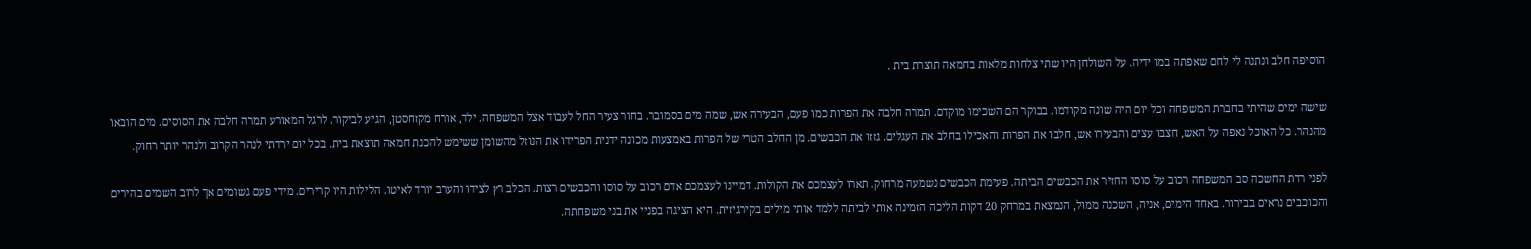הוסיפה חלב ונתנה לי לחם שאפתה במו ידיה. על השולחן היו שתי צלחות מלאות בחמאה תוצרת בית .

שישה ימים שהיתי בחברת המשפחה וכל יום היה שונה מקודמו. בבוקר הם השכימו מוקדם. תמרה חלבה את הפרות כמו פעם, הבעירה אש, שמה מים בסמובר. בחור צעיר החל לעבוד אצל המשפחה. ילד, אורח מקזחסטן, הגיע לביקור. לרגל המאורע תמרה חלבה את הסוסים. מים הובאו מהנהר. כל האוכל נאפה על האש, חצבו עצים והבעירו אש, חלבו את הפרות והאכילו בחלב את העגלים. גזזו את הכבשים. מן החלב הטרי של הפרות באמצעות מכונה ידנית הפרידו את הנוזל מהשומן ששימש להכנת חמאה תוצאת בית. בכל יום ירדתי לנהר הקרוב ולנהר יותר רחוק.

לפני רדת החשכה סב המשפחה רכוב על סוסו החזיר את הכבשים הביתה. פעימת הכבשים נשמעה מרחוק. תארו לעצמכם את הקולות. דמיינו לעצמכם אדם רכוב על סוסו והכבשים רצות. הכלב רץ לצידו והערב יורד לאיטו. הלילות היו קרירים. מידי פעם גשומים אך לרוב השמים בהירים והכוכבים נראים בבירור. באחד הימים, אניה, השכנה ממול, הנמצאת במרחק 20 דקות הליכה הזמינה אותי לביתה ללמד אותי מילים בקירגיזית. היא הציגה בפניי את בני משפחתה.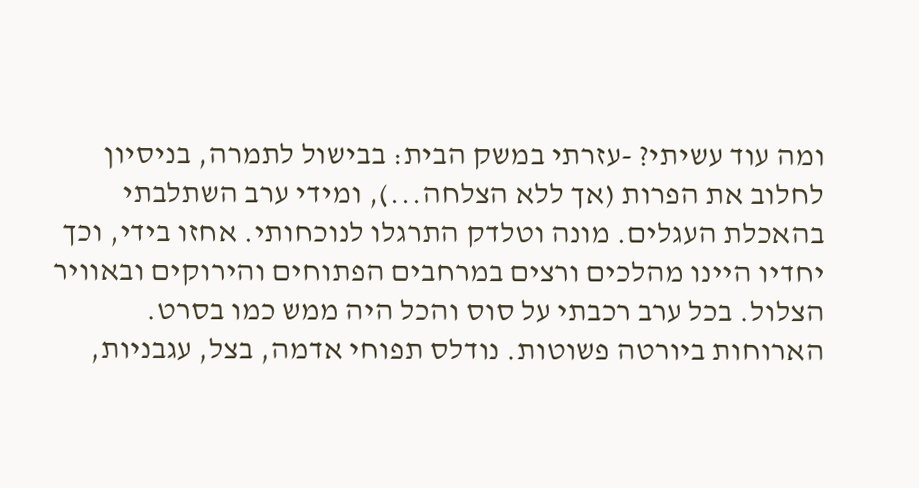ומה עוד עשיתי? -עזרתי במשק הבית: בבישול לתמרה, בניסיון לחלוב את הפרות (אך ללא הצלחה...), ומידי ערב השתלבתי בהאכלת העגלים. מונה וטלדק התרגלו לנוכחותי. אחזו בידי, וכך יחדיו היינו מהלכים ורצים במרחבים הפתוחים והירוקים ובאוויר הצלול. בכל ערב רכבתי על סוס והכל היה ממש כמו בסרט. הארוחות ביורטה פשוטות. נודלס תפוחי אדמה, בצל, עגבניות,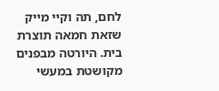לחם, תה וקיי מייק שזאת חמאה תוצרת בית. היורטה מבפנים מקושטת במעשי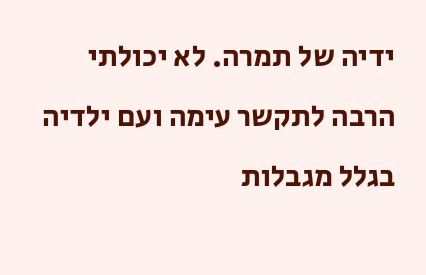ידיה של תמרה. לא יכולתי הרבה לתקשר עימה ועם ילדיה בגלל מגבלות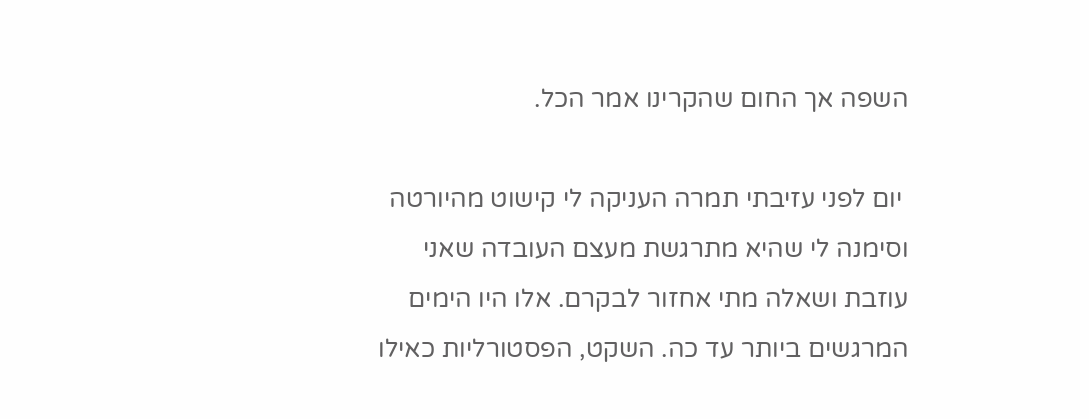השפה אך החום שהקרינו אמר הכל.

 יום לפני עזיבתי תמרה העניקה לי קישוט מהיורטה וסימנה לי שהיא מתרגשת מעצם העובדה שאני עוזבת ושאלה מתי אחזור לבקרם. אלו היו הימים המרגשים ביותר עד כה. השקט, הפסטורליות כאילו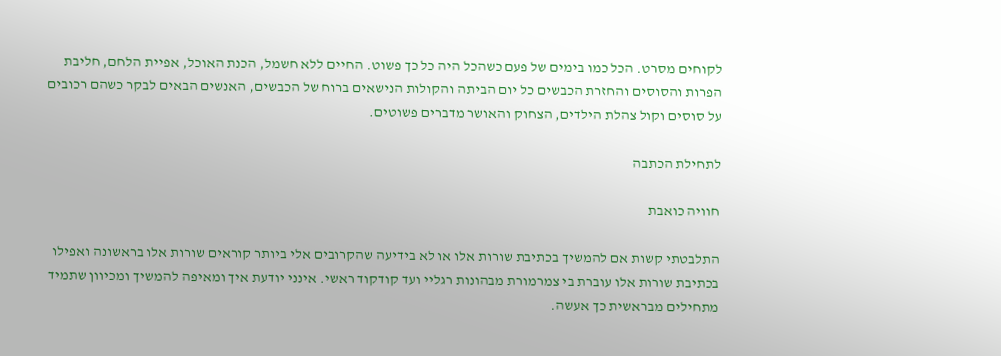לקוחים מסרט. הכל כמו בימים של פעם כשהכל היה כל כך פשוט. החיים ללא חשמל, הכנת האוכל, אפיית הלחם, חליבת הפרות והסוסים והחזרת הכבשים כל יום הביתה והקולות הנישאים ברוח של הכבשים, האנשים הבאים לבקר כשהם רכובים על סוסים וקול צהלת הילדים, הצחוק והאושר מדברים פשוטים.

לתחילת הכתבה

חוויה כואבת

התלבטתי קשות אם להמשיך בכתיבת שורות אלו או לא בידיעה שהקרובים אלי ביותר קוראים שורות אלו בראשונה ואפילו בכתיבת שורות אלו עוברת בי צמרמורת מבהונות רגליי ועד קודקוד ראשי. אינני יודעת איך ומאיפה להמשיך ומכיוון שתמיד מתחילים מבראשית כך אעשה.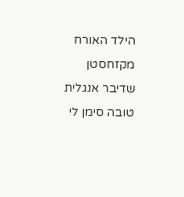הילד האורח מקזחסטן שדיבר אנגלית טובה סימן לי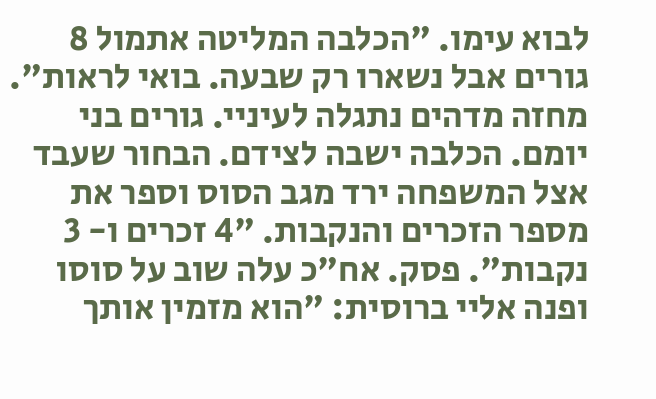לבוא עימו. "הכלבה המליטה אתמול 8 גורים אבל נשארו רק שבעה. בואי לראות". מחזה מדהים נתגלה לעיניי. גורים בני יומם. הכלבה ישבה לצידם. הבחור שעבד אצל המשפחה ירד מגב הסוס וספר את מספר הזכרים והנקבות. "4 זכרים ו- 3 נקבות". פסק. אח"כ עלה שוב על סוסו ופנה אליי ברוסית: "הוא מזמין אותך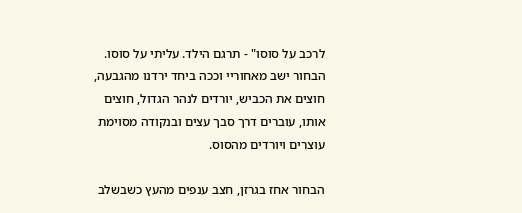לרכב על סוסו" - תרגם הילד. עליתי על סוסו. הבחור ישב מאחוריי וככה ביחד ירדנו מהגבעה, חוצים את הכביש, יורדים לנהר הגדול, חוצים אותו, עוברים דרך סבך עצים ובנקודה מסוימת עוצרים ויורדים מהסוס.

הבחור אחז בגרזן, חצב ענפים מהעץ כשבשלב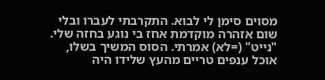מסוים סימן לי לבוא. התקרבתי לעברו ובלי שום אזהרה מוקדמת אחז בי נוגע בחזה שלי. "נייט" (=לא) אמרתי. הסוס המשיך בשלו, אוכל ענפים טריים מהעץ שלידו היה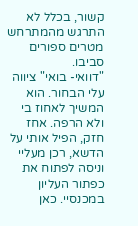קשור, בכלל לא התרגש מהמתרחש מטרים ספורים סביבו.
"דוואי- בואי" ציווה עלי הבחור. הוא המשיך לאחוז בי ולא הרפה. אחז חזק, הפיל אותי על הדשא, רכן מעליי וניסה לפתוח את כפתור העליון במכנסיי. כאן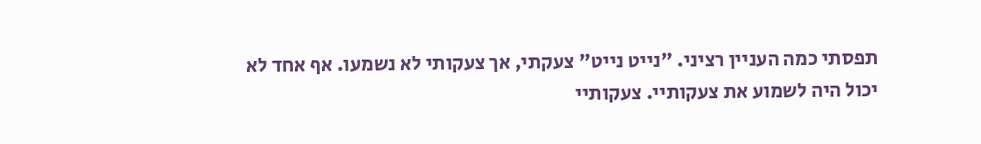תפסתי כמה העניין רציני. "נייט נייט" צעקתי, אך צעקותי לא נשמעו. אף אחד לא יכול היה לשמוע את צעקותיי. צעקותיי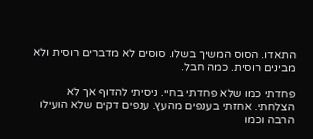התאדו. הסוס המשיך בשלו. סוסים לא מדברים רוסית ולא מבינים רוסית. כמה חבל.

פחדתי כמו שלא פחדתי בחיי. ניסיתי להדוף אך לא הצלחתי. אחזתי בענפים מהעץ. ענפים דקים שלא הועילו הרבה וכמו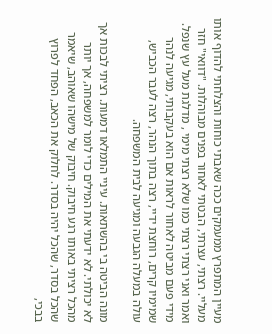מעיין המתפרץ ממעמקים ככה שאבתי כוחות והצלחתי להדוף אותו מעליי. רצתי, עצרתי, הבטתי לאחור בפנים מבוהלות. "דוואי" חזר ואמר ואני רצתי רצתי כמו שלא רצתי מימי , מדלגת מעל עץ שנפל. מידי פעם מביטה לאחור לראות אם הוא בעקבותי, מגיעה לנהר שמימיו קרים, רוחצת ידיי, רצה בתוך הנהר, רצה לעבר הכביש, עולה במעלה הגבעה ומגיעה לבית המשפחה.

מונה הביטה בי בהשתאות. עיניי התמלאו דמעות. רציתי לבכות אך לא יכולתי. לא ידעתי את המילים כדי לומר למשפחה, אך יותר מהכל רציתי באותו רגע חיבוק. חיבוק של מישהו שאוהב, שיאמר שהכל בסדר, שהכל יהיה בסדר. לחלוק את הכאב, הפחד לפרוץ בבכי,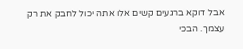אבל דוקא ברגעים קשים אלו אתה יכול לחבק את רק עצמך. הבכי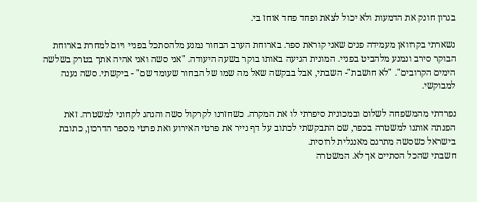בגרון חונק את הדמעות ולא יכול לצאת ופחד פחד אוחז בי.

נשארתי בקרוואן מעמידה פנים שאני קוראת ספר. בארוחת הערב הבחור נמנע מלהסתכל בפניי ויום למחרת בארוחת הבוקר סירב ונמנע מלהביט בפניי. המונית הגיעה באותו בוקר בשעה היעודה. "אני סשה ואני אהיה אתך בטרק בשלשה הימים הקרובים". "לא חושבת"- השבתי, אבל בבקשה שאל מה שמו של הבחור שעומד שם" - ביקשתי. סשה נענה למבוקשי.

נפרדתי מהמשפחה לשלום ובמכונית סיפרתי לו את המקרה. כשחזרנו לקרקול סשה והנהג לקחוני למשטרה. זאת הפנתה אותנו למשטרה בכפר, שם התבקשתי לכתוב על דף נייר את פרטי האירוע ואת פרטי מספר הדרכון, כתובת בישראל כשסשה מתרגם מאנגלית לרוסית.
חשבתי שהכל הסתיים אך לא. המשטרה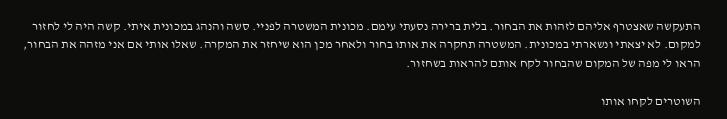התעקשה שאצטרף אליהם לזהות את הבחור. בלית ברירה נסעתי עימם. מכונית המשטרה לפניי. סשה והנהג במכונית איתי. קשה היה לי לחזור למקום. לא יצאתי ונשארתי במכונית. המשטרה תחקרה את אותו בחור ולאחר מכן הוא שיחזר את המקרה. שאלו אותי אם אני מזהה את הבחור, הראו לי מפה של המקום שהבחור לקח אותם להראות בשחזור.

השוטרים לקחו אותו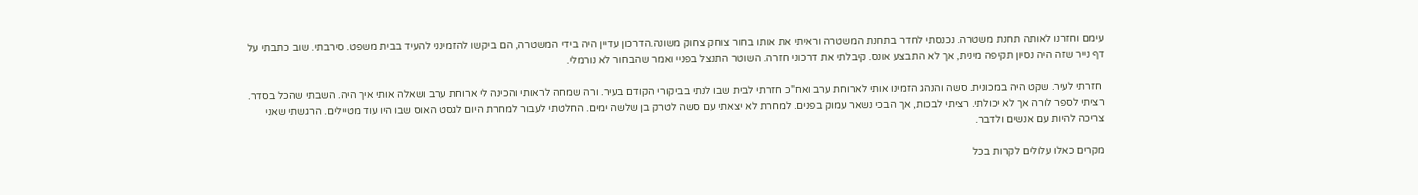עימם וחזרנו לאותה תחנת משטרה. נכנסתי לחדר בתחנת המשטרה וראיתי את אותו בחור צוחק צחוק משונה.הדרכון עדיין היה בידי המשטרה, הם ביקשו להזמינני להעיד בבית משפט. סירבתי. שוב כתבתי על דף נייר שזה היה נסיון תקיפה מינית, אך לא התבצע אונס. קיבלתי את דרכוני חזרה. השוטר התנצל בפניי ואמר שהבחור לא נורמלי.

 חזרתי לעיר. שקט היה במכונית. סשה והנהג הזמינו אותי לארוחת ערב ואח"כ חזרתי לבית שבו לנתי בביקורי הקודם בעיר. ורה שמחה לראותי והכינה לי ארוחת ערב ושאלה אותי איך היה. השבתי שהכל בסדר. רציתי לספר לורה אך לא יכולתי. רציתי לבכות, אך הבכי נשאר עמוק בפנים. למחרת לא יצאתי עם סשה לטרק בן שלשה ימים. החלטתי לעבור למחרת היום לגסט האוס שבו היו עוד מטיילים. הרגשתי שאני צריכה להיות עם אנשים ולדבר.

מקרים כאלו עלולים לקרות בכל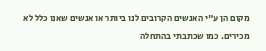מקום הן ע"י האנשים הקרובים לנו ביותר או אנשים שאנו כלל לא מכירים. כמו שכתבתי בהתחלה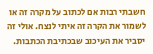חשבתי רבות אם לכתוב על מקרה זה או לשמור את הקרה זה איתי לנצח. אולי זה יסביר את העיכוב שבכתיבת הכתבות.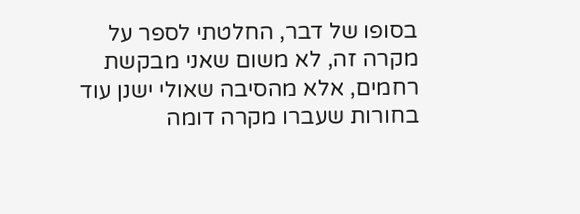בסופו של דבר, החלטתי לספר על מקרה זה, לא משום שאני מבקשת רחמים, אלא מהסיבה שאולי ישנן עוד בחורות שעברו מקרה דומה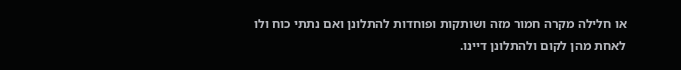או חלילה מקרה חמור מזה ושותקות ופוחדות להתלונן ואם נתתי כוח ולו לאחת מהן לקום ולהתלונן דיינו.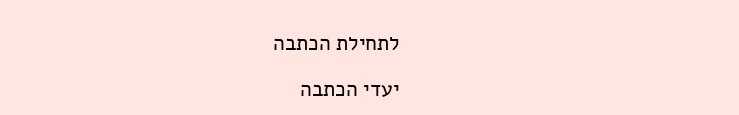לתחילת הכתבה

יעדי הכתבה